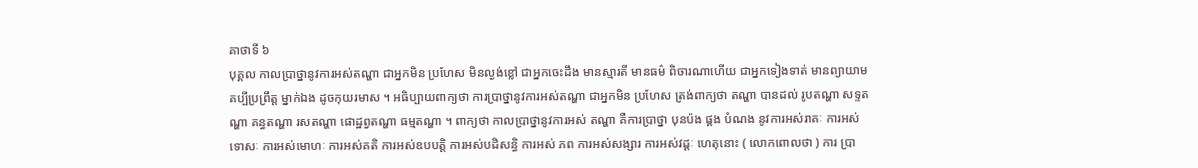គាថាទី ៦
បុគ្គល កាលប្រាថ្នានូវការអស់តណ្ហា ជាអ្នកមិន ប្រហែស មិនល្ងង់ខ្លៅ ជាអ្នកចេះដឹង មានស្មារតី មានធម៌ ពិចារណាហើយ ជាអ្នកទៀងទាត់ មានព្យាយាម គប្បីប្រព្រឹត្ត ម្នាក់ឯង ដូចកុយរមាស ។ អធិប្បាយពាក្យថា ការប្រាថ្នានូវការអស់តណ្ហា ជាអ្នកមិន ប្រហែស ត្រង់ពាក្យថា តណ្ហា បានដល់ រូបតណ្ហា សទ្ទតណ្ហា គន្ធតណ្ហា រសតណ្ហា ផោដ្ឋព្វតណ្ហា ធម្មតណ្ហា ។ ពាក្យថា កាលប្រាថ្នានូវការអស់ តណ្ហា គឺការប្រាថ្នា បុនប៉ង ផ្គង បំណង នូវការអស់រាគៈ ការអស់ទោសៈ ការអស់មោហៈ ការអស់គតិ ការអស់ឧបបត្តិ ការអស់បដិសន្ធិ ការអស់ ភព ការអស់សង្សារ ការអស់វដ្តៈ ហេតុនោះ ( លោកពោលថា ) ការ ប្រា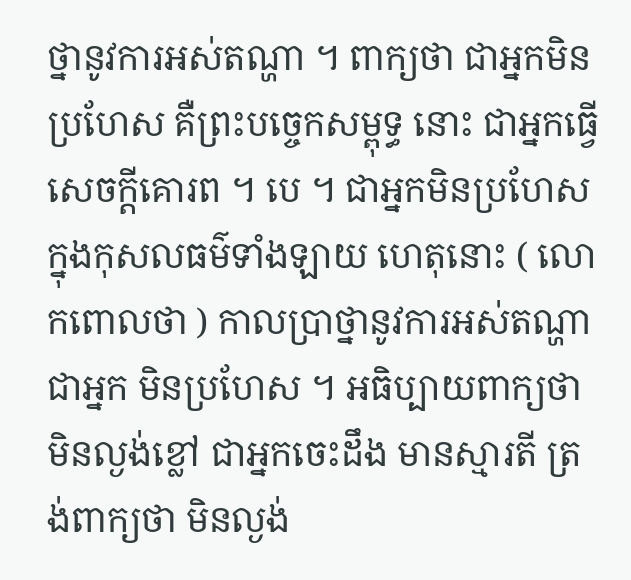ថ្នានូវការអស់តណ្ហា ។ ពាក្យថា ជាអ្នកមិនប្រហែស គឺព្រះបច្ចេកសម្ពុទ្ធ នោះ ជាអ្នកធ្វើសេចក្តីគោរព ។ បេ ។ ជាអ្នកមិនប្រហែសក្នុងកុសលធម៌ទាំងឡាយ ហេតុនោះ ( លោកពោលថា ) កាលប្រាថ្នានូវការអស់តណ្ហា ជាអ្នក មិនប្រហែស ។ អធិប្បាយពាក្យថា មិនល្ងង់ខ្លៅ ជាអ្នកចេះដឹង មានស្មារតី ត្រង់ពាក្យថា មិនល្ងង់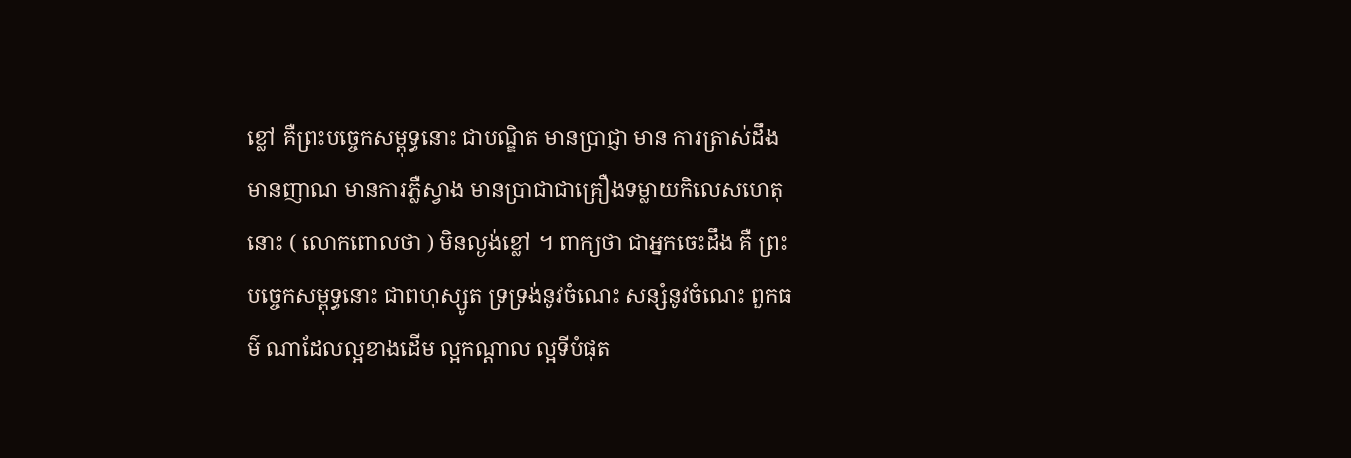ខ្លៅ គឺព្រះបច្ចេកសម្ពុទ្ធនោះ ជាបណ្ឌិត មានប្រាជ្ញា មាន ការត្រាស់ដឹង មានញាណ មានការភ្លឺស្វាង មានប្រាជាជាគ្រឿងទម្លាយកិលេសហេតុ នោះ ( លោកពោលថា ) មិនល្ងង់ខ្លៅ ។ ពាក្យថា ជាអ្នកចេះដឹង គឺ ព្រះបច្ចេកសម្ពុទ្ធនោះ ជាពហុស្សូត ទ្រទ្រង់នូវចំណេះ សន្សំនូវចំណេះ ពួកធម៌ ណាដែលល្អខាងដើម ល្អកណ្តាល ល្អទីបំផុត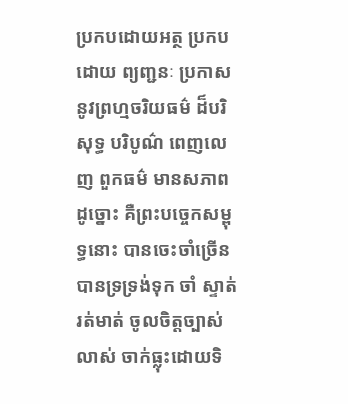ប្រកបដោយអត្ថ ប្រកបដោយ ព្យញ្ជនៈ ប្រកាសនូវព្រហ្មចរិយធម៌ ដ៏បរិសុទ្ធ បរិបូណ៌ ពេញលេញ ពួកធម៌ មានសភាពដូច្នោះ គឺព្រះបច្ចេកសម្ពុទ្ធនោះ បានចេះចាំច្រើន បានទ្រទ្រង់ទុក ចាំ ស្ទាត់រត់មាត់ ចូលចិត្តច្បាស់លាស់ ចាក់ធ្លុះដោយទិ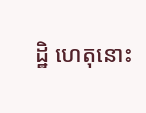ដ្ឋិ ហេតុនោះ